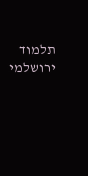תלמוד ירושלמי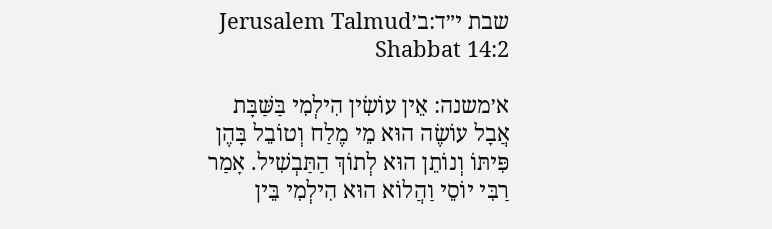שבת י״ד:ב׳Jerusalem Talmud Shabbat 14:2

א׳משנה: אֵין עוֹשִׂין הִילְמִי בַּשַּׁבָּת אֲבָל עוֹשֶׂה הוּא מֵי מֶלַח וְטוֹבֵל בָּהֶן פִּיתּוֹ וְנוֹתֵן הוּא לְתוֹךְ הַתַּבְשִׁיל. אָמַר רַבִּי יוֹסֵי וַהֲלוֹא הוּא הִילְמִי בֵּין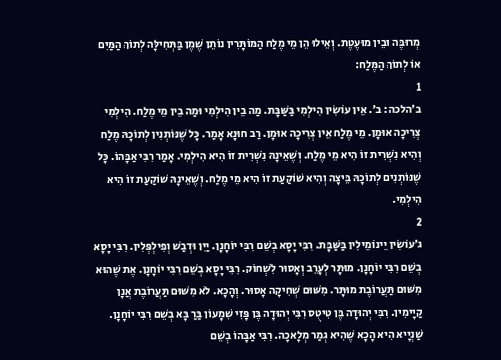מְרוּבֶּה וּבֵין מוּעֶטֶת. וְאֵילוּ הֵן מֵי מֶלַח הַמּוֹתָּרִין נוֹתֵן שֶׁמֶן בַּתְּחִילָּה לְתוֹךְ הַמַּיִם אוֹ לְתוֹךְ הַמֶּלַח:
1
ב׳הלכה: ב׳. אֵין עוֹשִׂין הִילְמִי בַּשַּׁבָּת. מַה בֵין הִילְמִי וּמַה בֵין מֵי מֶלַח. הִילְמִי צְרִיכָה אוּמָן. מֵי מֶלַח אֵין צְרִיכָה אוּמָן. רַב חוּנָא אָמַר. כָּל שֶׁנּוֹתְנִין לְתוֹכָהּ מֶלַח וְהִיא נִשְׁרִית זוֹ הִיא מֵי מֶלַח. וְשֶׁאֵינָהּ נִשְׁרִית זוֹ הִיא הִילְמִי. אָמַר רִבִּי אַבָּהוֹ. כָּל שֶׁנּוֹתְנִים לְתוֹכָהּ בֵּיצָה וְהִיא שׁוֹקַעַת זוֹ הִיא מֵי מֶלַח. וְשֶׁאֵינָהּ שׁוֹקַעַת זוֹ הִיא הִילְמִי.
2
ג׳עוֹשִׂין יֵינוֹמֵילִין בַּשַּׁבָּת. רִבִּי יָסָא בְשֵׁם רִבִּי יוֹחָנָן. יַיִן וּדְבַשׁ וְפִילְפְּלִין. רִבִּי יָסָא בְשֵׁם רִבִּי יוֹחָנָן. מוּתָּר לְעָרֵב וְאָסוּר לִשְׁחוֹק. רִבִּי יָסָא בְשֵׁם רִבִּי יוֹחָנָן. אֶת שֶׁהוּא מִשּׁוּם תַּעֲרוֹבֶת מוּתָּר. מִשּׁוּם שְׁחִיקָה אָסוּר. וְהָכָא. לֹא מִשּׁוּם תַּעֲרוֹבֶת אֲנָן קַיָימִין. רִבִּי יְהוּדָה בֶּן טִיטֻס רִבִּי יְהוּדָה בֶּן פָּזִי שִׁמָעוֹן בַּרַ בָּא בְשֵׁם רִבִּי יוֹחָנָן. שַׁנְיָיא הִיא הָכָא שֶׁהִיא גְמַר מְלָאכָה. רִבִּי אַבָּהוֹ בְשֵׁם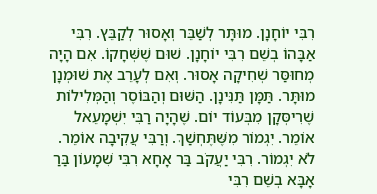רִבִּי יוֹחָנָן. מוּתָּר לְשַׁבֵּר וְאָסוּר לְקַבֵּץ. רִבִּי אַבָּהוֹ בְשֵׁם רִבִּי יוֹחָנָן. שׁוּם שֶׁשְּׁחָקוֹ. אִם הָיָה מְחוּסַּר שְׁחִיקָה אָסוּר. וְאִם לְעָרֵב אֶת שׁוּמְנָן מוּתָּר. תַּמָּן תַּנִּינָן. הַשּׁוּם וְהַבּוֹסֶר וְהַמְּלִילוֹת שֶׁרִיסְּקָן מִבְּעוֹד יוֹם. שֶׁהָיָה רַבִּי יִשְׁמָעֵאל אוֹמֵר. יִגְמוֹר מִשֶּׁתֶּחְשַׁךְ. וְרַבִּי עֲקִיבָה אוֹמֵר. לֹא יִגְמוֹר. רִבִּי יַעֲקֹב בַּר אָחָא רִבִּי שִׁמָעוֹן בַּרַ אָבָּא בְשֵׁם רִבִּי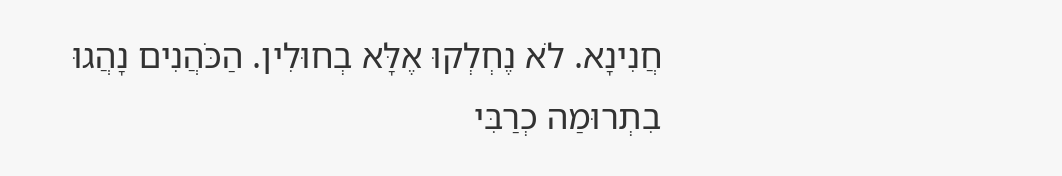חֲנִינָא. לֹא נֶחְלְקוּ אֶלָּא בְחוּלִין. הַכֹּהֲנִים נָהֲגוּ בִתְרוּמַה כְרַבִּי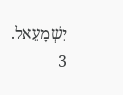יִשְׁמָעֵאל.
3